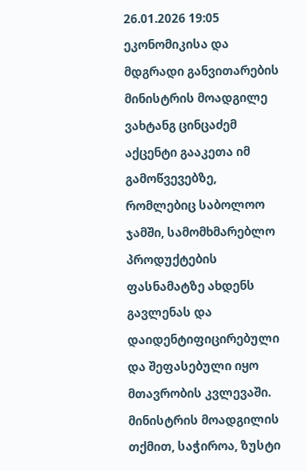26.01.2026 19:05
ეკონომიკისა და მდგრადი განვითარების მინისტრის მოადგილე ვახტანგ ცინცაძემ აქცენტი გააკეთა იმ გამოწვევებზე, რომლებიც საბოლოო ჯამში, სამომხმარებლო პროდუქტების ფასნამატზე ახდენს გავლენას და დაიდენტიფიცირებული და შეფასებული იყო მთავრობის კვლევაში. მინისტრის მოადგილის თქმით, საჭიროა, ზუსტი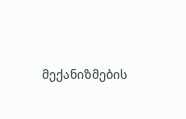მექანიზმების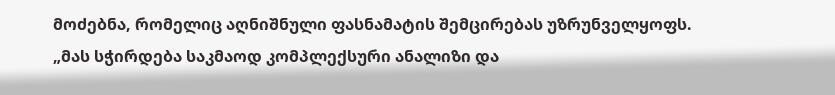მოძებნა, რომელიც აღნიშნული ფასნამატის შემცირებას უზრუნველყოფს.
„მას სჭირდება საკმაოდ კომპლექსური ანალიზი და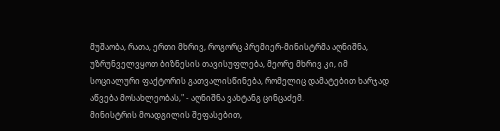მუშაობა, რათა, ერთი მხრივ, როგორც პრემიერ-მინისტრმა აღნიშნა, უზრუნველვყოთ ბიზნესის თავისუფლება, მეორე მხრივ კი, იმ სოციალური ფაქტორის გათვალისწინება, რომელიც დამატებით ხარჯად აწვება მოსახლეობას," - აღნიშნა ვახტანგ ცინცაძემ.
მინისტრის მოადგილის შეფასებით,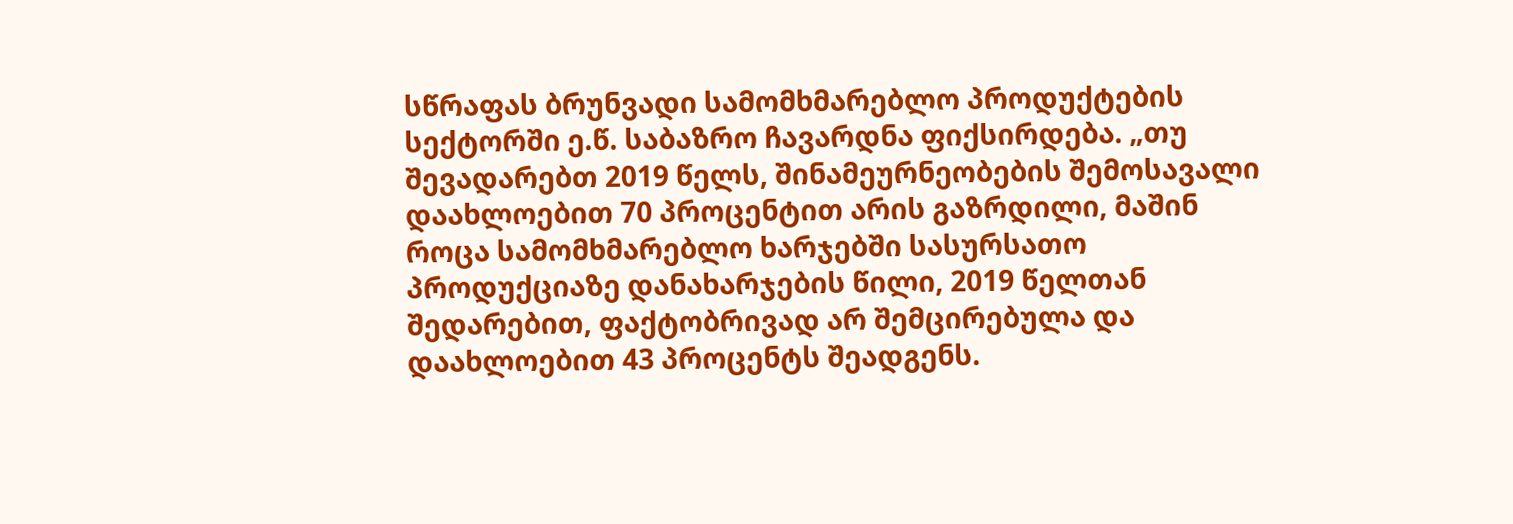სწრაფას ბრუნვადი სამომხმარებლო პროდუქტების სექტორში ე.წ. საბაზრო ჩავარდნა ფიქსირდება. „თუ შევადარებთ 2019 წელს, შინამეურნეობების შემოსავალი დაახლოებით 70 პროცენტით არის გაზრდილი, მაშინ როცა სამომხმარებლო ხარჯებში სასურსათო პროდუქციაზე დანახარჯების წილი, 2019 წელთან შედარებით, ფაქტობრივად არ შემცირებულა და დაახლოებით 43 პროცენტს შეადგენს.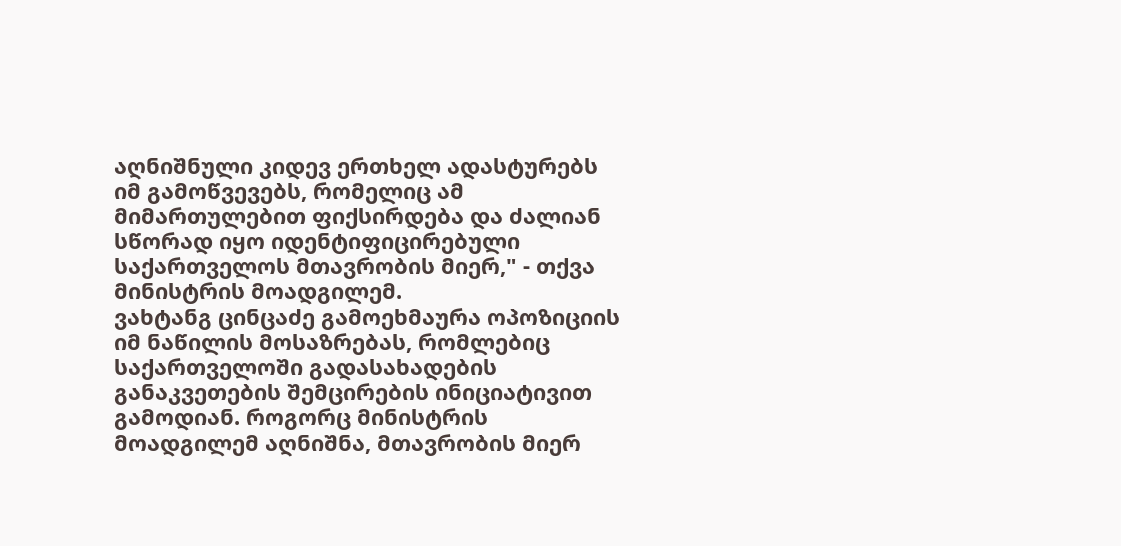აღნიშნული კიდევ ერთხელ ადასტურებს იმ გამოწვევებს, რომელიც ამ მიმართულებით ფიქსირდება და ძალიან სწორად იყო იდენტიფიცირებული საქართველოს მთავრობის მიერ," - თქვა მინისტრის მოადგილემ.
ვახტანგ ცინცაძე გამოეხმაურა ოპოზიციის იმ ნაწილის მოსაზრებას, რომლებიც საქართველოში გადასახადების განაკვეთების შემცირების ინიციატივით გამოდიან. როგორც მინისტრის მოადგილემ აღნიშნა, მთავრობის მიერ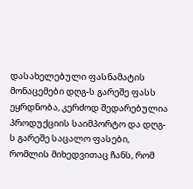დასახელებული ფასნამატის მონაცემები დღგ-ს გარეშე ფასს ეყრდნობა, კერძოდ შედარებულია პროდუქციის საიმპორტო და დღგ-ს გარეშე საცალო ფასები, რომლის მიხედვითაც ჩანს, რომ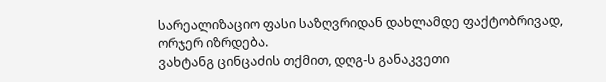სარეალიზაციო ფასი საზღვრიდან დახლამდე ფაქტობრივად, ორჯერ იზრდება.
ვახტანგ ცინცაძის თქმით, დღგ-ს განაკვეთი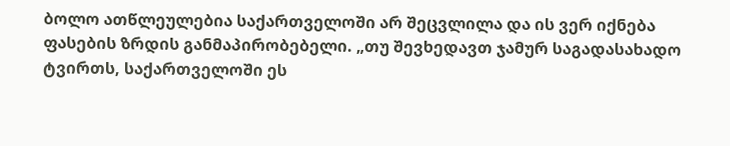ბოლო ათწლეულებია საქართველოში არ შეცვლილა და ის ვერ იქნება ფასების ზრდის განმაპირობებელი. „თუ შევხედავთ ჯამურ საგადასახადო ტვირთს, საქართველოში ეს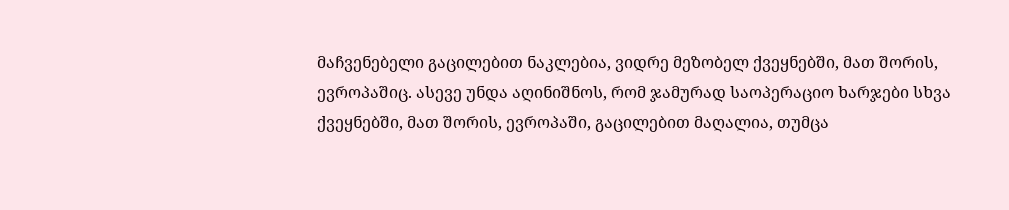მაჩვენებელი გაცილებით ნაკლებია, ვიდრე მეზობელ ქვეყნებში, მათ შორის, ევროპაშიც. ასევე უნდა აღინიშნოს, რომ ჯამურად საოპერაციო ხარჯები სხვა ქვეყნებში, მათ შორის, ევროპაში, გაცილებით მაღალია, თუმცა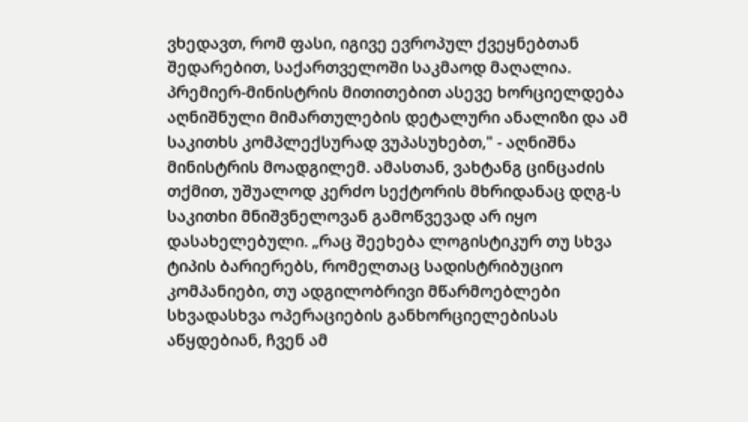ვხედავთ, რომ ფასი, იგივე ევროპულ ქვეყნებთან შედარებით, საქართველოში საკმაოდ მაღალია. პრემიერ-მინისტრის მითითებით ასევე ხორციელდება აღნიშნული მიმართულების დეტალური ანალიზი და ამ საკითხს კომპლექსურად ვუპასუხებთ," - აღნიშნა მინისტრის მოადგილემ. ამასთან, ვახტანგ ცინცაძის თქმით, უშუალოდ კერძო სექტორის მხრიდანაც დღგ-ს საკითხი მნიშვნელოვან გამოწვევად არ იყო დასახელებული. „რაც შეეხება ლოგისტიკურ თუ სხვა ტიპის ბარიერებს, რომელთაც სადისტრიბუციო კომპანიები, თუ ადგილობრივი მწარმოებლები სხვადასხვა ოპერაციების განხორციელებისას აწყდებიან, ჩვენ ამ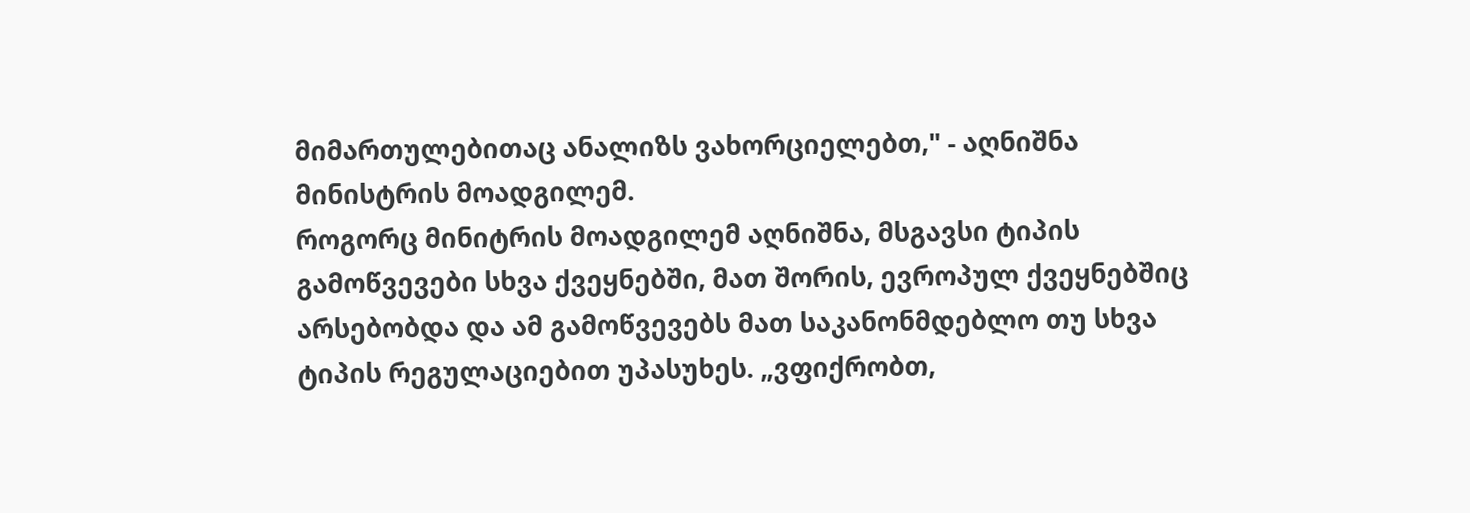მიმართულებითაც ანალიზს ვახორციელებთ," - აღნიშნა მინისტრის მოადგილემ.
როგორც მინიტრის მოადგილემ აღნიშნა, მსგავსი ტიპის გამოწვევები სხვა ქვეყნებში, მათ შორის, ევროპულ ქვეყნებშიც არსებობდა და ამ გამოწვევებს მათ საკანონმდებლო თუ სხვა ტიპის რეგულაციებით უპასუხეს. „ვფიქრობთ,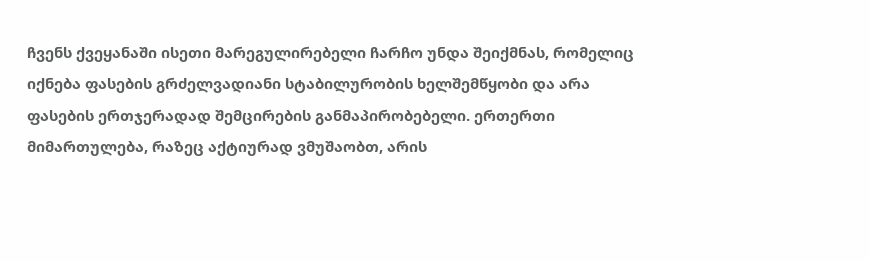ჩვენს ქვეყანაში ისეთი მარეგულირებელი ჩარჩო უნდა შეიქმნას, რომელიც იქნება ფასების გრძელვადიანი სტაბილურობის ხელშემწყობი და არა ფასების ერთჯერადად შემცირების განმაპირობებელი. ერთერთი მიმართულება, რაზეც აქტიურად ვმუშაობთ, არის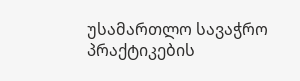უსამართლო სავაჭრო პრაქტიკების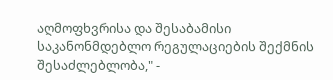აღმოფხვრისა და შესაბამისი საკანონმდებლო რეგულაციების შექმნის შესაძლებლობა," -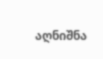აღნიშნა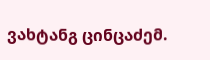ვახტანგ ცინცაძემ.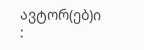ავტორ(ებ)ი :